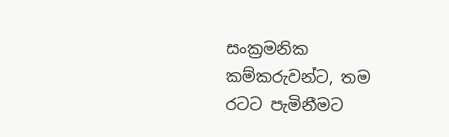සංක්‍රමනික කම්කරුවන්ට, තම රටට පැමිනීමට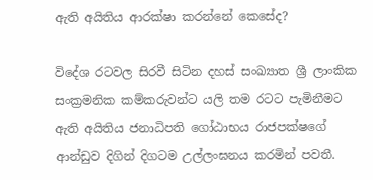ඇති අයිතිය ආරක්ෂා කරන්නේ කෙසේද?

විදේශ රටවල සිරවී සිටින දහස් සංඛ්‍යාත ශ්‍රී ලාංකික සංක්‍රමනික කම්කරුවන්ට යලි තම රටට පැමිනීමට ඇති අයිතිය ජනාධිපති ගෝඨාභය රාජපක්ෂගේ ආන්ඩුව දිගින් දිගටම උල්ලංඝනය කරමින් පවතී.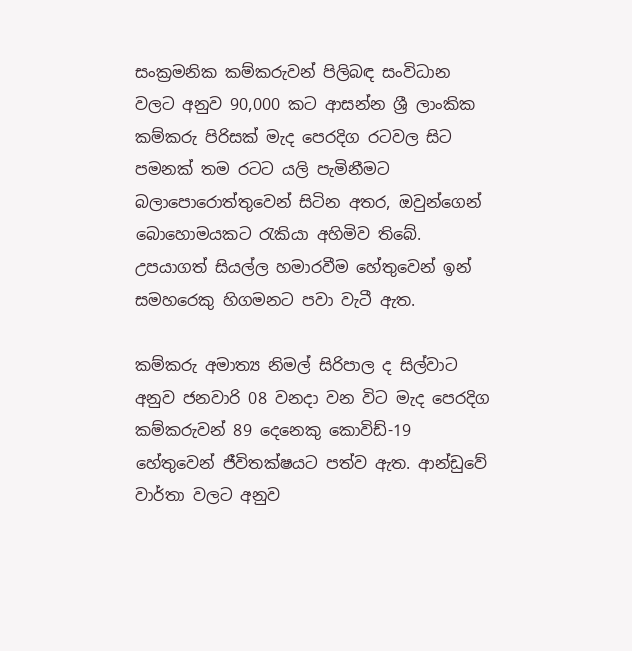සංක්‍රමනික කම්කරුවන් පිලිබඳ සංවිධාන වලට අනුව 90,000 කට ආසන්න ශ්‍රී ලාංකික කම්කරු පිරිසක් මැද පෙරදිග රටවල සිට පමනක් තම රටට යලි පැමිනීමට බලාපොරොත්තුවෙන් සිටින අතර, ඔවුන්ගෙන් බොහොමයකට රැකියා අහිමිව තිබේ. උපයාගත් සියල්ල හමාරවීම හේතුවෙන් ඉන් සමහරෙකු හිගමනට පවා වැටී ඇත.

කම්කරු අමාත්‍ය නිමල් සිරිපාල ද සිල්වාට අනුව ජනවාරි 08 වනදා වන විට මැද පෙරදිග කම්කරුවන් 89 දෙනෙකු කොවිඩ්-19 හේතුවෙන් ජීවිතක්ෂයට පත්ව ඇත. ආන්ඩුවේ වාර්තා වලට අනුව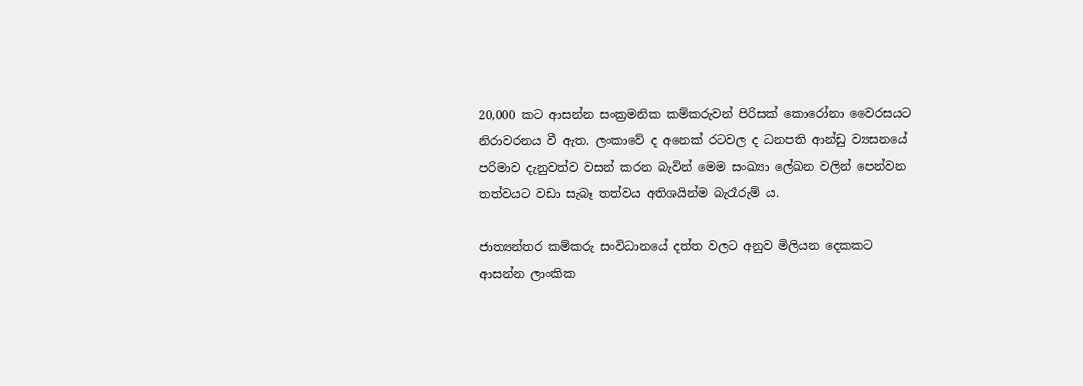20,000 කට ආසන්න සංක්‍රමනික කම්කරුවන් පිරිසක් කොරෝනා වෛරසයට නිරාවරනය වී ඇත. ලංකාවේ ද අනෙක් රටවල ද ධනපති ආන්ඩු ව්‍යසනයේ පරිමාව දැනුවත්ව වසන් කරන බැවින් මෙම සංඛ්‍යා ලේඛන වලින් පෙන්වන තත්වයට වඩා සැබෑ තත්වය අතිශයින්ම බැරෑරුම් ය.

ජාත්‍යන්තර කම්කරු සංවිධානයේ දත්ත වලට අනුව මිලියන දෙකකට ආසන්න ලාංකික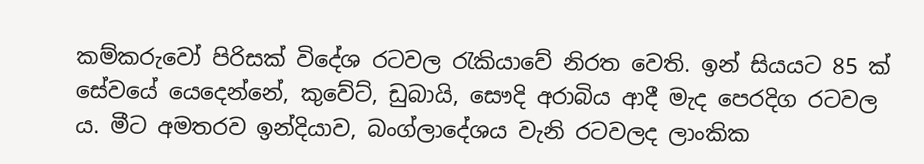කම්කරුවෝ පිරිසක් විදේශ රටවල රැකියාවේ නිරත වෙති. ඉන් සියයට 85 ක් සේවයේ යෙදෙන්නේ, කුවේට්, ඩුබායි, සෞදි අරාබිය ආදී මැද පෙරදිග රටවල ය. මීට අමතරව ඉන්දියාව, බංග්ලාදේශය වැනි රටවලද ලාංකික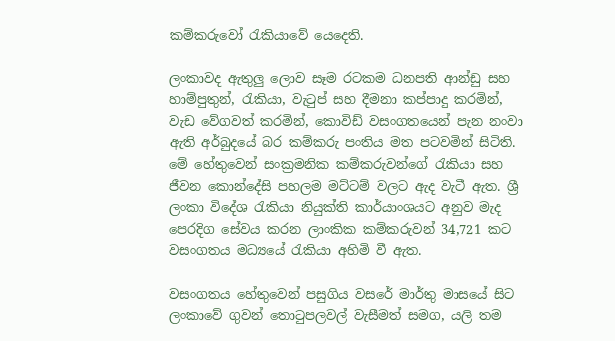කම්කරුවෝ රැකියාවේ යෙදෙති.

ලංකාවද ඇතුලු ලොව සෑම රටකම ධනපති ආන්ඩු සහ හාම්පුතුන්, රැකියා, වැටුප් සහ දීමනා කප්පාදු කරමින්, වැඩ වේගවත් කරමින්, කොවිඩ් වසංගතයෙන් පැන නංවා ඇති අර්බුදයේ බර කම්කරු පංතිය මත පටවමින් සිටිති. මේ හේතුවෙන් සංක්‍රමනික කම්කරුවන්ගේ රැකියා සහ ජීවන කොන්දේසි පහලම මට්ටම් වලට ඇද වැටී ඇත. ශ්‍රී ලංකා විදේශ රැකියා නියුක්ති කාර්යාංශයට අනුව මැද පෙරදිග සේවය කරන ලාංකික කම්කරුවන් 34,721 කට වසංගතය මධ්‍යයේ රැකියා අහිමි වී ඇත.

වසංගතය හේතුවෙන් පසුගිය වසරේ මාර්තු මාසයේ සිට ලංකාවේ ගුවන් තොටුපලවල් වැසීමත් සමග, යලි තම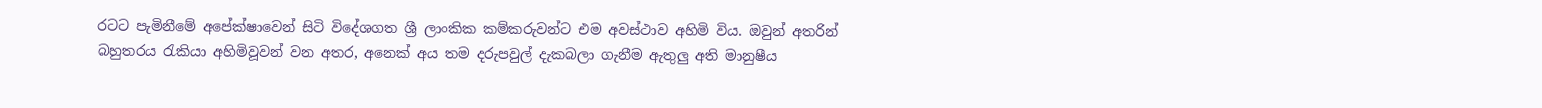රටට පැමිනීමේ අපේක්ෂාවෙන් සිටි විදේශගත ශ්‍රී ලාංකික කම්කරුවන්ට එම අවස්ථාව අහිමි විය. ඔවුන් අතරින් බහුතරය රැකියා අහිමිවූවන් වන අතර, අනෙක් අය තම දරුපවුල් දැකබලා ගැනීම ඇතුලු අති මානුෂීය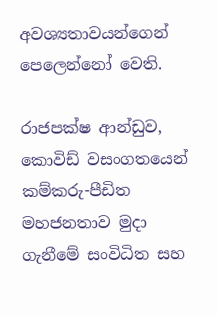අවශ්‍යතාවයන්ගෙන් පෙලෙන්නෝ වෙති.

රාජපක්ෂ ආන්ඩුව, කොවිඩ් වසංගතයෙන් කම්කරු-පීඩිත මහජනතාව මුදා ගැනීමේ සංවිධිත සහ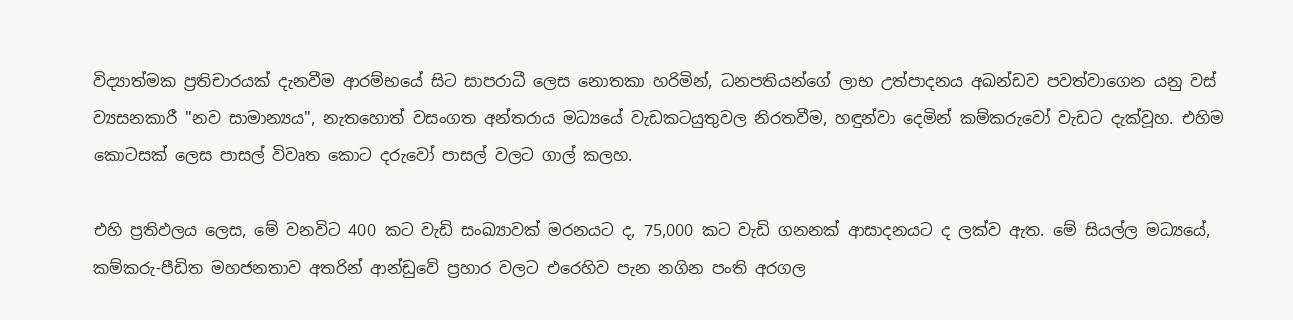විද්‍යාත්මක ප්‍රතිචාරයක් දැනවීම ආරම්භයේ සිට සාපරාධී ලෙස නොතකා හරිමින්, ධනපතියන්ගේ ලාභ උත්පාදනය අඛන්ඩව පවත්වාගෙන යනු වස් ව්‍යසනකාරී "නව සාමාන්‍යය", නැතහොත් වසංගත අන්තරාය මධ්‍යයේ වැඩකටයුතුවල නිරතවීම, හඳුන්වා දෙමින් කම්කරුවෝ වැඩට දැක්වූහ. එහිම කොටසක් ලෙස පාසල් විවෘත කොට දරුවෝ පාසල් වලට ගාල් කලහ.

එහි ප්‍රතිඵලය ලෙස, මේ වනවිට 400 කට වැඩි සංඛ්‍යාවක් මරනයට ද, 75,000 කට වැඩි ගනනක් ආසාදනයට ද ලක්ව ඇත. මේ සියල්ල මධ්‍යයේ, කම්කරු-පීඩිත මහජනතාව අතරින් ආන්ඩුවේ ප්‍රහාර වලට එරෙහිව පැන නගින පංති අරගල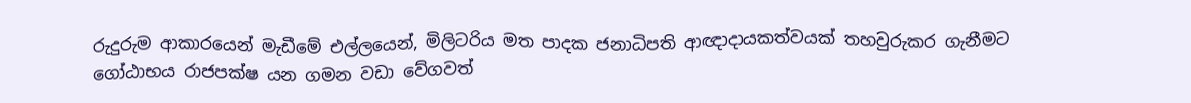රුදුරුම ආකාරයෙන් මැඩීමේ එල්ලයෙන්, මිලිටරිය මත පාදක ජනාධිපති ආඥාදායකත්වයක් තහවුරුකර ගැනීමට ගෝඨාභය රාජපක්ෂ යන ගමන වඩා වේගවත්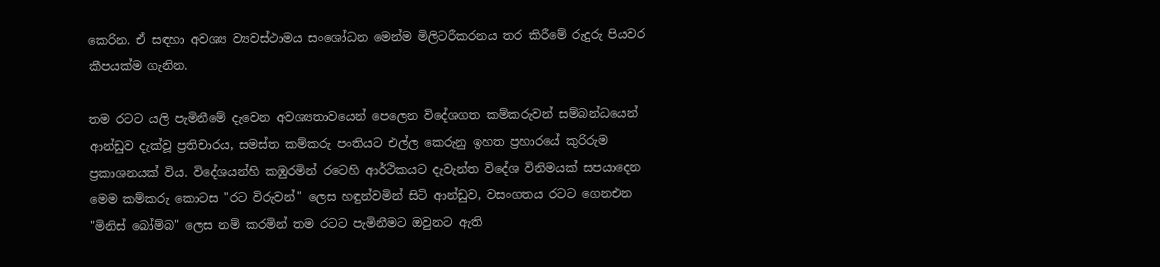කෙරින. ඒ සඳහා අවශ්‍ය ව්‍යවස්ථාමය සංශෝධන මෙන්ම මිලිටරීකරනය තර කිරීමේ රුදුරු පියවර කීපයක්ම ගැනින.

තම රටට යලි පැමිනීමේ දැවෙන අවශ්‍යතාවයෙන් පෙලෙන විදේශගත කම්කරුවන් සම්බන්ධයෙන් ආන්ඩුව දැක්වූ ප්‍රතිචාරය, සමස්ත කම්කරු පංතියට එල්ල කෙරුනු ඉහත ප්‍රහාරයේ කුරිරුම ප්‍රකාශනයක් විය. විදේශයන්හි කඹුරමින් රටෙහි ආර්ථිකයට දැවැන්ත විදේශ විනිමයක් සපයාදෙන මෙම කම්කරු කොටස "රට විරුවන්" ලෙස හඳුන්වමින් සිටි ආන්ඩුව, වසංගතය රටට ගෙනඑන "මිනිස් බෝම්බ" ලෙස නම් කරමින් තම රටට පැමිනීමට ඔවුනට ඇති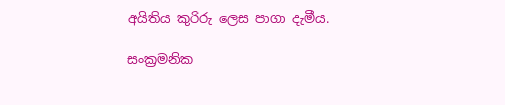අයිතිය කුරිරු ලෙස පාගා දැමීය.

සංක්‍රමනික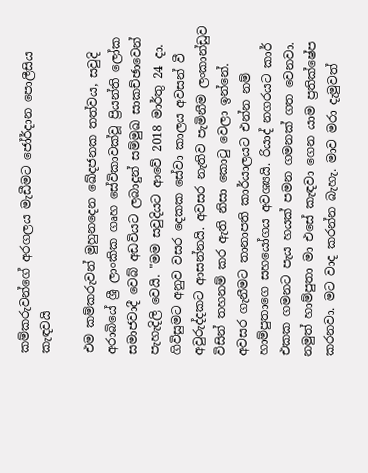කම්කරුවන්ගේ අරගලය මැඩීමට ජෝර්දාන පොලීසිය කැඳවයි

එම කම්කරුවන් මුහුනදෙන ඛේදජනක තත්වය, සවුදි අරාබියේ ශ්‍රී ලාංකික ගෘහ සේවිකාවක්වූ ප්‍රියන්ති ලෝක සමාජවාදී වෙබ් අඩවියට ලබාදුන් සම්මුඛ සාකච්ඡාවෙන්  පැහැදිලි වෙයි. "මම සවුදියට ආවේ 2018 මාර්තු 24 දා. ගිවිසුමට අනුව වසර දෙකක සේවා කාලය අවසන් වී අවුරුද්දකට ආසන්නයි. අවසර නැතිව පැමිනීම ලංකාන්ඩුව විසින් තහනම් කර ඇති නිසා කොටු වෙලා ඉන්නේ. අවසර ගැනීමට තානාපති කාර්යාලයට එන්න නම් හාම්පුතාගෙ සහයෝගය අවශ්‍යයි. රියාද් නගරයට කාර් එකක ගමනට පැය හයක් පමන ගමනක් ගත වෙනවා. නමුත් හාම්පුතා මා එසේ කැඳවා ගෙන යාම ප්‍රතික්ෂේප කරනවා. මට වාද කරන්න බැහැ. මාව මරා දැමුවත්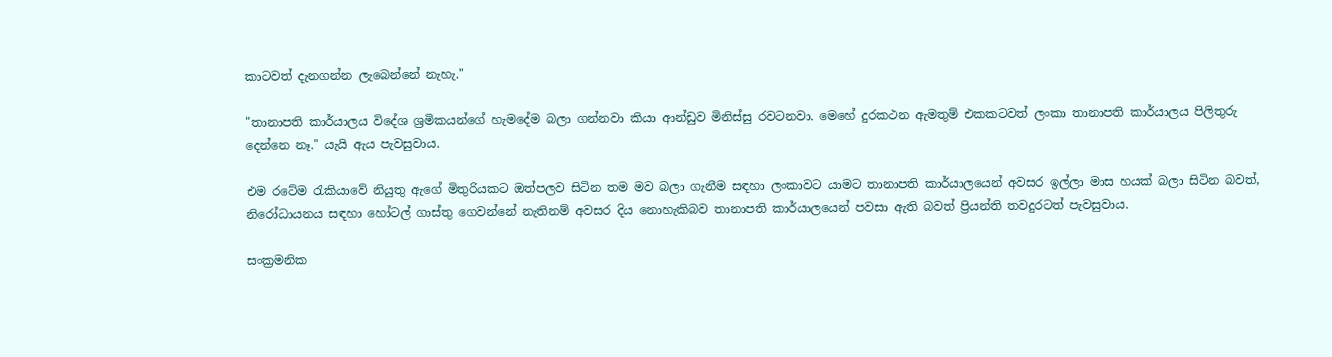කාටවත් දැනගන්න ලැබෙන්නේ නැහැ."

"තානාපති කාර්යාලය විදේශ ශ්‍රමිකයන්ගේ හැමදේම බලා ගන්නවා කියා ආන්ඩුව මිනිස්සු රවටනවා. මෙහේ දුරකථන ඇමතුම් එකකටවත් ලංකා තානාපති කාර්යාලය පිලිතුරු දෙන්නෙ නෑ." යැයි ඇය පැවසුවාය.

එම රටේම රැකියාවේ නියුතු ඇගේ මිතුරියකට ඔත්පලව සිටින තම මව බලා ගැනීම සඳහා ලංකාවට යාමට තානාපති කාර්යාලයෙන් අවසර ඉල්ලා මාස හයක් බලා සිටින බවත්, නිරෝධායනය සඳහා හෝටල් ගාස්තු ගෙවන්නේ නැතිනම් අවසර දිය නොහැකිබව තානාපති කාර්යාලයෙන් පවසා ඇති බවත් ප්‍රියන්ති තවදුරටත් පැවසුවාය.

සංක්‍රමනික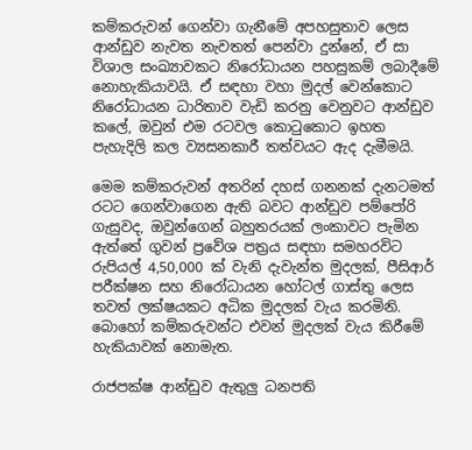කම්කරුවන් ගෙන්වා ගැනීමේ අපහසුතාව ලෙස ආන්ඩුව නැවත නැවතත් පෙන්වා දුන්නේ, ඒ සා විශාල සංඛ්‍යාවකට නිරෝධායන පහසුකම් ලබාදීමේ නොහැකියාවයි. ඒ සඳහා වහා මුදල් වෙන්කොට නිරෝධායන ධාරිතාව වැඩි කරනු වෙනුවට ආන්ඩුව කලේ, ඔවුන් එම රටවල කොටුකොට ඉහත පැහැදිලි කල ව්‍යසනකාරී තත්වයට ඇද දැමීමයි.

මෙම කම්කරුවන් අතරින් දහස් ගනනක් දැනටමත් රටට ගෙන්වාගෙන ඇති බවට ආන්ඩුව පම්පෝරි ගැසුවද, ඔවුන්ගෙන් බහුතරයක් ලංකාවට පැමින ඇත්තේ ගුවන් ප්‍රවේශ පත්‍රය සඳහා සමහරවිට රුපියල් 4,50,000 ක් වැනි දැවැන්ත මුදලක්, පීසිආර් පරීක්ෂන සහ නිරෝධායන හෝටල් ගාස්තු ලෙස තවත් ලක්ෂයකට අධික මුදලක් වැය කරමිනි. බොහෝ කම්කරුවන්ට එවන් මුදලක් වැය කිරීමේ හැකියාවක් නොමැත.

රාජපක්ෂ ආන්ඩුව ඇතුලු ධනපති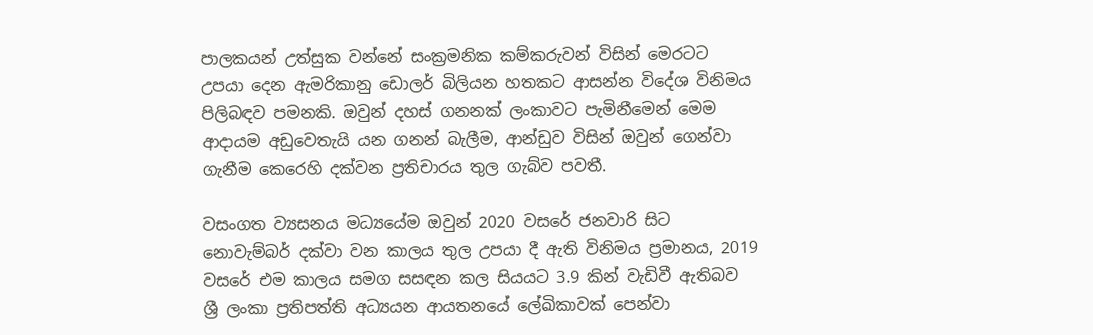පාලකයන් උත්සුක වන්නේ සංක්‍රමනික කම්කරුවන් විසින් මෙරටට උපයා දෙන ඇමරිකානු ඩොලර් බිලියන හතකට ආසන්න විදේශ විනිමය පිලිබඳව පමනකි. ඔවුන් දහස් ගනනක් ලංකාවට පැමිනීමෙන් මෙම ආදායම අඩුවෙතැයි යන ගනන් බැලීම, ආන්ඩුව විසින් ඔවුන් ගෙන්වා ගැනීම කෙරෙහි දක්වන ප්‍රතිචාරය තුල ගැබ්ව පවතී.

වසංගත ව්‍යසනය මධ්‍යයේම ඔවුන් 2020 වසරේ ජනවාරි සිට නොවැම්බර් දක්වා වන කාලය තුල උපයා දී ඇති විනිමය ප්‍රමානය, 2019 වසරේ එම කාලය සමග සසඳන කල සියයට 3.9 කින් වැඩිවී ඇතිබව ශ්‍රී ලංකා ප්‍රතිපත්ති අධ්‍යයන ආයතනයේ ලේඛිකාවක් පෙන්වා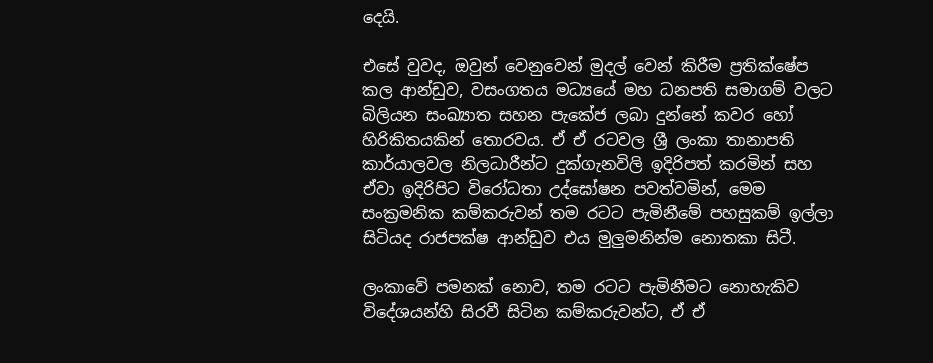දෙයි.

එසේ වුවද, ඔවුන් වෙනුවෙන් මුදල් වෙන් කිරීම ප්‍රතික්ෂේප කල ආන්ඩුව, වසංගතය මධ්‍යයේ මහ ධනපති සමාගම් වලට බිලියන සංඛ්‍යාත සහන පැකේජ ලබා දුන්නේ කවර හෝ හිරිකිතයකින් තොරවය. ඒ ඒ රටවල ශ්‍රී ලංකා තානාපති කාර්යාලවල නිලධාරීන්ට දුක්ගැනවිලි ඉදිරිපත් කරමින් සහ ඒවා ඉදිරිපිට විරෝධතා උද්ඝෝෂන පවත්වමින්, මෙම සංක්‍රමනික කම්කරුවන් තම රටට පැමිනීමේ පහසුකම් ඉල්ලා සිටියද රාජපක්ෂ ආන්ඩුව එය මුලුමනින්ම නොතකා සිටී.

ලංකාවේ පමනක් නොව, තම රටට පැමිනීමට නොහැකිව විදේශයන්හි සිරවී සිටින කම්කරුවන්ට, ඒ ඒ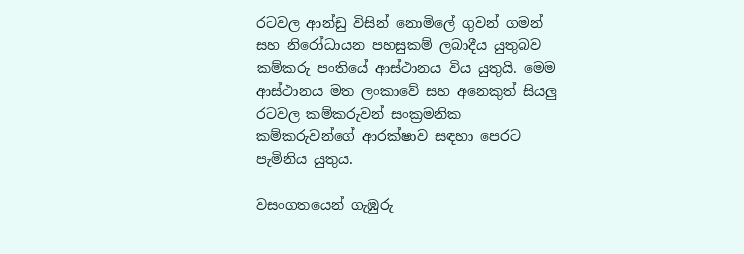රටවල ආන්ඩු විසින් නොමිලේ ගුවන් ගමන් සහ නිරෝධායන පහසුකම් ලබාදීය යුතුබව කම්කරු පංතියේ ආස්ථානය විය යුතුයි. මෙම ආස්ථානය මත ලංකාවේ සහ අනෙකුත් සියලු රටවල කම්කරුවන් සංක්‍රමනික කම්කරුවන්ගේ ආරක්ෂාව සඳහා පෙරට පැමිනිය යුතුය.

වසංගතයෙන් ගැඹුරු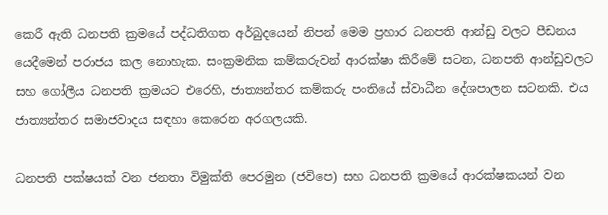කෙරී ඇති ධනපති ක්‍රමයේ පද්ධතිගත අර්බුදයෙන් නිපන් මෙම ප්‍රහාර ධනපති ආන්ඩු වලට පීඩනය යෙදීමෙන් පරාජය කල නොහැක. සංක්‍රමනික කම්කරුවන් ආරක්ෂා කිරීමේ සටන, ධනපති ආන්ඩුවලට සහ ගෝලීය ධනපති ක්‍රමයට එරෙහි, ජාත්‍යන්තර කම්කරු පංතියේ ස්වාධීන දේශපාලන සටනකි. එය ජාත්‍යන්තර සමාජවාදය සඳහා කෙරෙන අරගලයකි.

ධනපති පක්ෂයක් වන ජනතා විමුක්ති පෙරමුන (ජවිපෙ) සහ ධනපති ක්‍රමයේ ආරක්ෂකයන් වන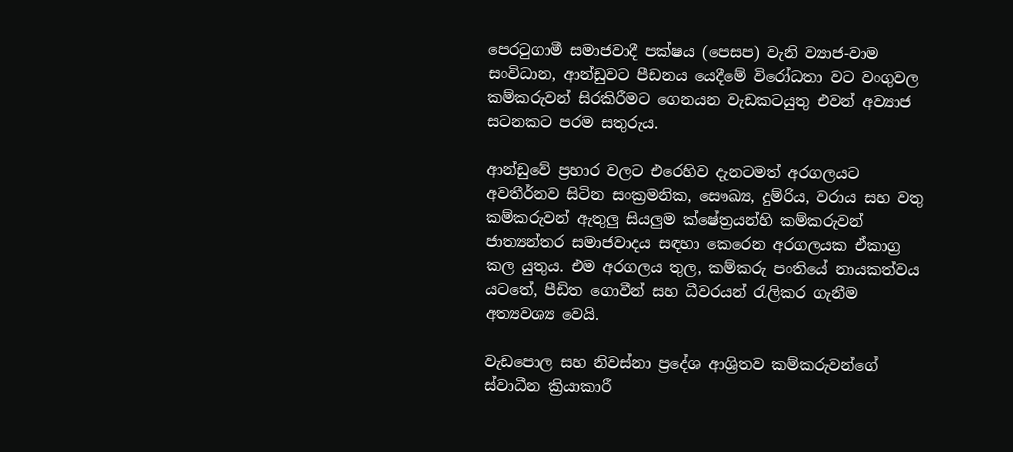පෙරටුගාමී සමාජවාදී පක්ෂය (පෙසප) වැනි ව්‍යාජ-වාම සංවිධාන, ආන්ඩුවට පීඩනය යෙදීමේ විරෝධතා වට වංගුවල කම්කරුවන් සිරකිරීමට ගෙනයන වැඩකටයුතු එවන් අව්‍යාජ සටනකට පරම සතුරුය.

ආන්ඩුවේ ප්‍රහාර වලට එරෙහිව දැනටමත් අරගලයට අවතීර්නව සිටින සංක්‍රමනික, සෞඛ්‍ය, දුම්රිය, වරාය සහ වතු කම්කරුවන් ඇතුලු සියලුම ක්ෂේත්‍රයන්හි කම්කරුවන් ජාත්‍යන්තර සමාජවාදය සඳහා කෙරෙන අරගලයක ඒකාග්‍ර කල යුතුය. එම අරගලය තුල, කම්කරු පංතියේ නායකත්වය යටතේ, පීඩිත ගොවීන් සහ ධීවරයන් රැලිකර ගැනීම අත්‍යවශ්‍ය වෙයි.

වැඩපොල සහ නිවස්නා ප්‍රදේශ ආශ්‍රිතව කම්කරුවන්ගේ ස්වාධීන ක්‍රියාකාරී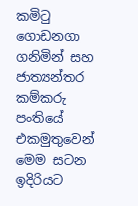කමිටු ගොඩනගා ගනිමින් සහ ජාත්‍යන්තර කම්කරු පංතියේ එකමුතුවෙන් මෙම සටන ඉදිරියට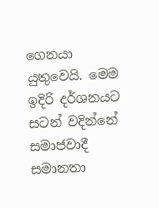ගෙනයා යුතුවෙයි. මෙම ඉදිරි දර්ශනයට සටන් වදින්නේ සමාජවාදී සමානතා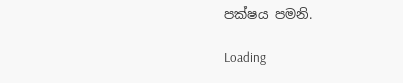පක්ෂය පමනි.

Loading